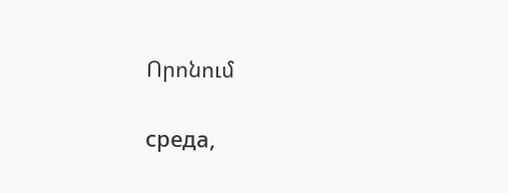Որոնում

среда,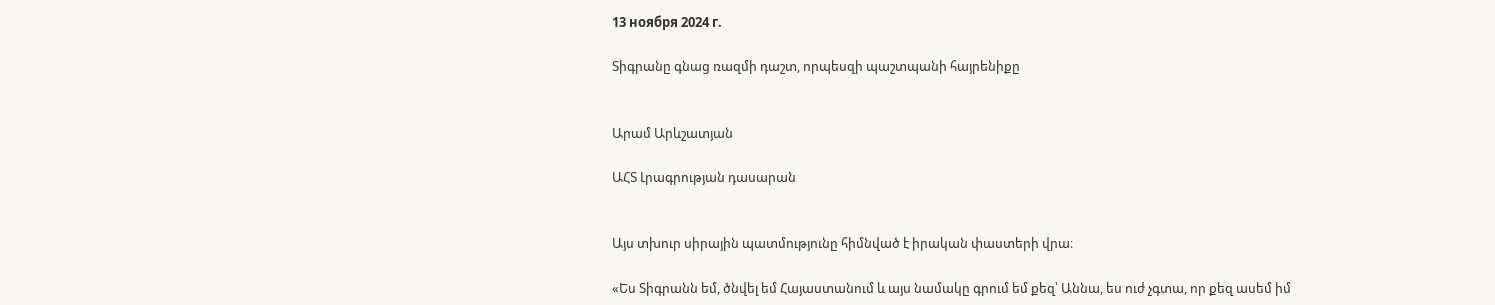13 ноября 2024 г.

Տիգրանը գնաց ռազմի դաշտ, որպեսզի պաշտպանի հայրենիքը


Արամ Արևշատյան

ԱՀՏ Լրագրության դասարան


Այս տխուր սիրային պատմությունը հիմնված է իրական փաստերի վրա։

«Ես Տիգրանն եմ, ծնվել եմ Հայաստանում և այս նամակը գրում եմ քեզ՝ Աննա, ես ուժ չգտա, որ քեզ ասեմ իմ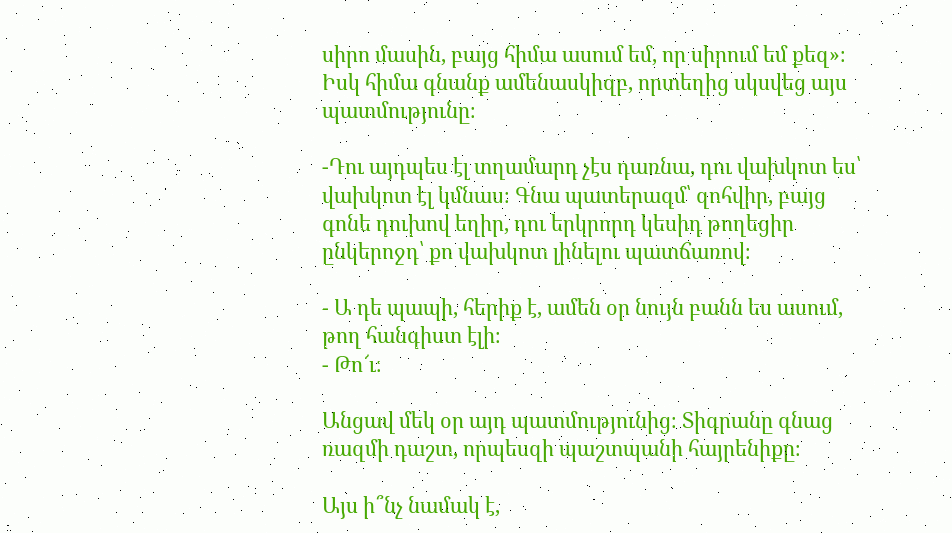սիրո մասին, բայց հիմա ասում եմ, որ սիրում եմ քեզ»։ Իսկ հիմա գնանք ամենասկիզբ, որտեղից սկսվեց այս պատմությունը։

-Դու այդպես էլ տղամարդ չէս դառնա, դու վախկոտ ես՝ վախկոտ էլ կմնաս։ Գնա պատերազմ՝ զոհվիր, բայց գոնե դուխով եղիր, դու երկրորդ կեսիդ թողեցիր ընկերոջդ՝ քո վախկոտ լինելու պատճառով։

- Ա դե պապի, հերիք է, ամեն օր նույն բանն ես ասում, թող հանգիստ էլի։
- Թո՜ւ։

Անցավ մեկ օր այդ պատմությունից։ Տիգրանը գնաց ռազմի դաշտ, որպեսզի պաշտպանի հայրենիքը։

Այս ի՞նչ նամակ է,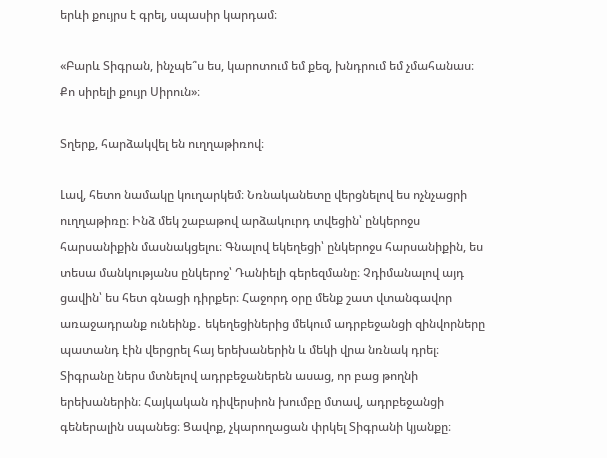երևի քույրս է գրել, սպասիր կարդամ։

«Բարև Տիգրան, ինչպե՞ս ես, կարոտում եմ քեզ, խնդրում եմ չմահանաս։
Քո սիրելի քույր Սիրուն»։

Տղերք, հարձակվել են ուղղաթիռով։

Լավ, հետո նամակը կուղարկեմ։ Նռնականետը վերցնելով ես ոչնչացրի ուղղաթիռը։ Ինձ մեկ շաբաթով արձակուրդ տվեցին՝ ընկերոջս հարսանիքին մասնակցելու։ Գնալով եկեղեցի՝ ընկերոջս հարսանիքին, ես տեսա մանկությանս ընկերոջ՝ Դանիելի գերեզմանը։ Չդիմանալով այդ ցավին՝ ես հետ գնացի դիրքեր։ Հաջորդ օրը մենք շատ վտանգավոր առաջադրանք ունեինք․ եկեղեցիներից մեկում ադրբեջանցի զինվորները պատանդ էին վերցրել հայ երեխաներին և մեկի վրա նռնակ դրել։ Տիգրանը ներս մտնելով ադրբեջաներեն ասաց, որ բաց թողնի երեխաներին։ Հայկական դիվերսիոն խումբը մտավ, ադրբեջանցի գեներալին սպանեց։ Ցավոք, չկարողացան փրկել Տիգրանի կյանքը։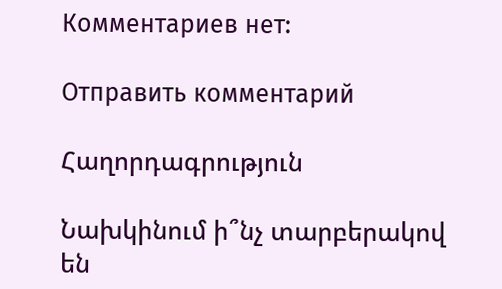Комментариев нет:

Отправить комментарий

Հաղորդագրություն

Նախկինում ի՞նչ տարբերակով են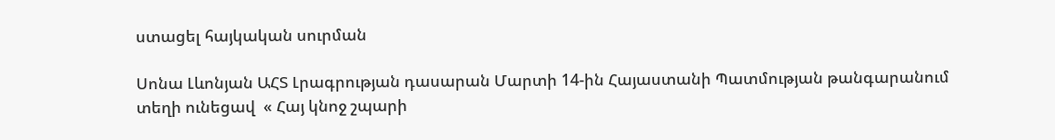ստացել հայկական սուրման

Սոնա Լևոնյան ԱՀՏ Լրագրության դասարան Մարտի 14-ին Հայաստանի Պատմության թանգարանում տեղի ունեցավ  « Հայ կնոջ շպարի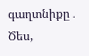գաղտնիքը․ Ծես,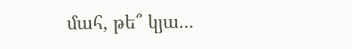մահ, թե՞ կյա...